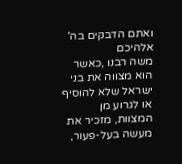ואתם הדבקים בה' אלהיכם
משה רבנו ,כאשר הוא מצווה את בני ישראל שלא להוסיף או לגרוע מן המצוות, מזכיר את מעשה בעל-פעור,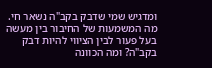ומדגיש שמי שדבק בקב"ה נשאר חי. מה המשמעות של החיבור בין מעשה בעל פעור לבין הציווי להיות דבק בקב"ה? ומה הכוונה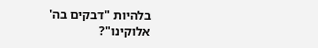בלהיות "דבקים בה' אלוקינו"?